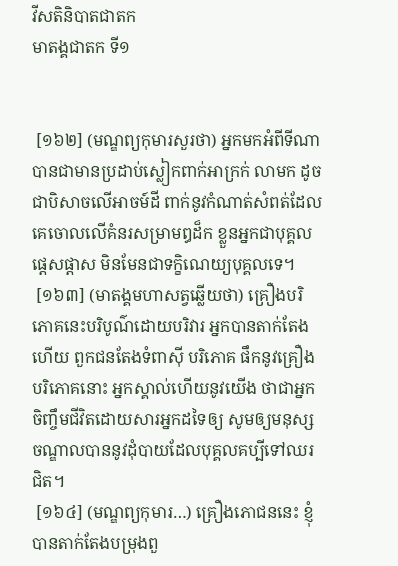វីសតិនិបាតជាតក
មាតង្គជាតក ទី១


 [១៦២] (មណ្ឌព្យកុមារសួរថា) អ្នកមកអំពីទីណា បានជាមានប្រដាប់ស្លៀកពាក់អាក្រក់ លាមក ដូចជាបិសាចលើអាចម៍ដី ពាក់នូវកំណាត់សំពត់ដែលគេចោលលើគំនរសម្រាមឰដ៏ក ខ្លួនអ្នកជាបុគ្គលផ្តេសផ្តាស មិនមែនជាទក្ខិណេយ្យបុគ្គលទេ។
 [១៦៣] (មាតង្គមហាសត្វឆ្លើយថា) គ្រឿងបរិភោគនេះបរិបូណ៌ដោយបរិវារ អ្នកបានតាក់តែងហើយ ពួកជនតែងទំពាស៊ី បរិភោគ ផឹកនូវគ្រឿងបរិភោគនោះ អ្នកស្គាល់ហើយនូវយើង ថាជាអ្នកចិញ្ចឹមជីវិតដោយសារអ្នកដទៃឲ្យ សូមឲ្យមនុស្សចណ្ឌាលបាននូវដុំបាយដែលបុគ្គលគប្បីទៅឈរជិត។
 [១៦៤] (មណ្ឌព្យកុមារ…) គ្រឿងភោជននេះ ខ្ញុំបានតាក់តែងបម្រុងពួ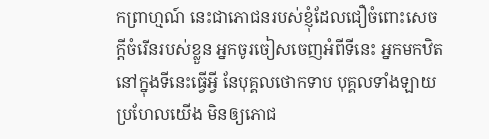កព្រាហ្មណ៍ នេះជាភោជនរបស់ខ្ញុំដែលជឿចំពោះសេចក្តីចំរើនរបស់ខ្លួន អ្នកចូរចៀសចេញអំពីទីនេះ អ្នកមកឋិតនៅក្នុងទីនេះធ្វើអ្វី នែបុគ្គលថោកទាប បុគ្គលទាំងឡាយប្រហែលយើង មិនឲ្យភោជ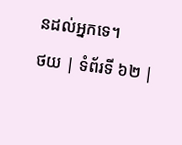នដល់អ្នកទេ។
ថយ | ទំព័រទី ៦២ |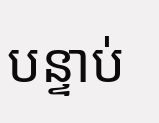បន្ទាប់